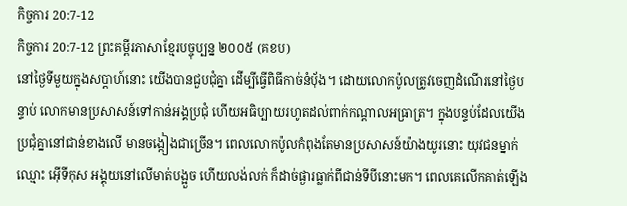កិច្ចការ 20:7-12
កិច្ចការ 20:7-12 ព្រះគម្ពីរភាសាខ្មែរបច្ចុប្បន្ន ២០០៥ (គខប)
នៅថ្ងៃទីមួយក្នុងសប្ដាហ៍នោះ យើងបានជួបជុំគ្នា ដើម្បីធ្វើពិធីកាច់នំប៉័ង។ ដោយលោកប៉ូលត្រូវចេញដំណើរនៅថ្ងៃបន្ទាប់ លោកមានប្រសាសន៍ទៅកាន់អង្គប្រជុំ ហើយអធិប្បាយរហូតដល់ពាក់កណ្ដាលអធ្រាត្រ។ ក្នុងបន្ទប់ដែលយើងប្រជុំគ្នានៅជាន់ខាងលើ មានចង្កៀងជាច្រើន។ ពេលលោកប៉ូលកំពុងតែមានប្រសាសន៍យ៉ាងយូរនោះ យុវជនម្នាក់ឈ្មោះ អ៊ើទីកុស អង្គុយនៅលើមាត់បង្អួច ហើយលង់លក់ ក៏ដាច់ផ្ងារធ្លាក់ពីជាន់ទីបីនោះមក។ ពេលគេលើកគាត់ឡើង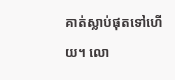គាត់ស្លាប់ផុតទៅហើយ។ លោ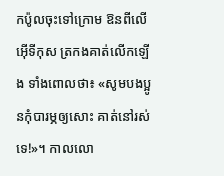កប៉ូលចុះទៅក្រោម ឱនពីលើអ៊ើទីកុស ត្រកងគាត់លើកឡើង ទាំងពោលថា៖ «សូមបងប្អូនកុំបារម្ភឲ្យសោះ គាត់នៅរស់ទេ!»។ កាលលោ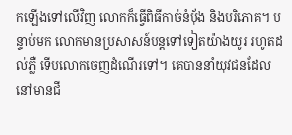កឡើងទៅលើវិញ លោកក៏ធ្វើពិធីកាច់នំប៉័ង និងបរិភោគ។ បន្ទាប់មក លោកមានប្រសាសន៍បន្តទៅទៀតយ៉ាងយូរ រហូតដល់ភ្លឺ ទើបលោកចេញដំណើរទៅ។ គេបាននាំយុវជនដែលនៅមានជី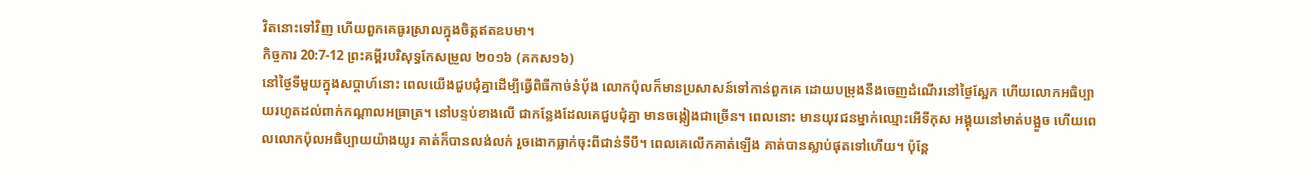វិតនោះទៅវិញ ហើយពួកគេធូរស្រាលក្នុងចិត្តឥតឧបមា។
កិច្ចការ 20:7-12 ព្រះគម្ពីរបរិសុទ្ធកែសម្រួល ២០១៦ (គកស១៦)
នៅថ្ងៃទីមួយក្នុងសប្ដាហ៍នោះ ពេលយើងជួបជុំគ្នាដើម្បីធ្វើពិធីកាច់នំបុ័ង លោកប៉ុលក៏មានប្រសាសន៍ទៅកាន់ពួកគេ ដោយបម្រុងនឹងចេញដំណើរនៅថ្ងៃស្អែក ហើយលោកអធិប្បាយរហូតដល់ពាក់កណ្តាលអធ្រាត្រ។ នៅបន្ទប់ខាងលើ ជាកន្លែងដែលគេជួបជុំគ្នា មានចង្កៀងជាច្រើន។ ពេលនោះ មានយុវជនម្នាក់ឈ្មោះអើទីកុស អង្គុយនៅមាត់បង្អួច ហើយពេលលោកប៉ុលអធិប្បាយយ៉ាងយូរ គាត់ក៏បានលង់លក់ រួចងោកធ្លាក់ចុះពីជាន់ទីបី។ ពេលគេលើកគាត់ឡើង គាត់បានស្លាប់ផុតទៅហើយ។ ប៉ុន្ដែ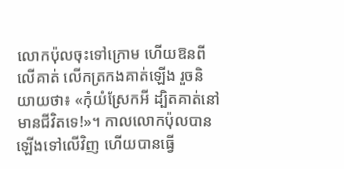លោកប៉ុលចុះទៅក្រោម ហើយឱនពីលើគាត់ លើកត្រកងគាត់ឡើង រួចនិយាយថា៖ «កុំយំស្រែកអី ដ្បិតគាត់នៅមានជីវិតទេ!»។ កាលលោកប៉ុលបានឡើងទៅលើវិញ ហើយបានធ្វើ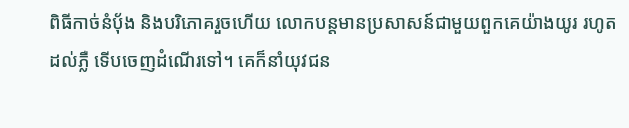ពិធីកាច់នំបុ័ង និងបរិភោគរួចហើយ លោកបន្តមានប្រសាសន៍ជាមួយពួកគេយ៉ាងយូរ រហូតដល់ភ្លឺ ទើបចេញដំណើរទៅ។ គេក៏នាំយុវជន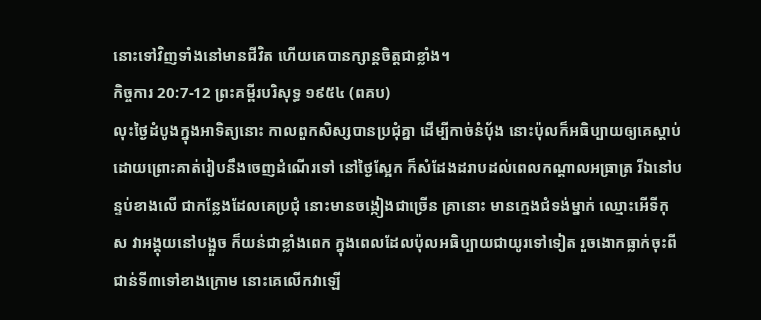នោះទៅវិញទាំងនៅមានជីវិត ហើយគេបានក្សាន្តចិត្តជាខ្លាំង។
កិច្ចការ 20:7-12 ព្រះគម្ពីរបរិសុទ្ធ ១៩៥៤ (ពគប)
លុះថ្ងៃដំបូងក្នុងអាទិត្យនោះ កាលពួកសិស្សបានប្រជុំគ្នា ដើម្បីកាច់នំបុ័ង នោះប៉ុលក៏អធិប្បាយឲ្យគេស្តាប់ ដោយព្រោះគាត់រៀបនឹងចេញដំណើរទៅ នៅថ្ងៃស្អែក ក៏សំដែងដរាបដល់ពេលកណ្តាលអធ្រាត្រ រីឯនៅបន្ទប់ខាងលើ ជាកន្លែងដែលគេប្រជុំ នោះមានចង្កៀងជាច្រើន គ្រានោះ មានក្មេងជំទង់ម្នាក់ ឈ្មោះអើទីកុស វាអង្គុយនៅបង្អួច ក៏យន់ជាខ្លាំងពេក ក្នុងពេលដែលប៉ុលអធិប្បាយជាយូរទៅទៀត រួចងោកធ្លាក់ចុះពីជាន់ទី៣ទៅខាងក្រោម នោះគេលើកវាឡើ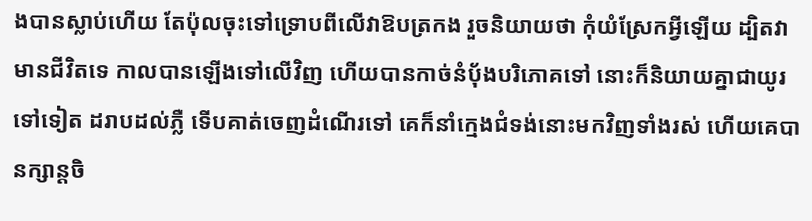ងបានស្លាប់ហើយ តែប៉ុលចុះទៅទ្រោបពីលើវាឱបត្រកង រួចនិយាយថា កុំយំស្រែកអ្វីឡើយ ដ្បិតវាមានជីវិតទេ កាលបានឡើងទៅលើវិញ ហើយបានកាច់នំបុ័ងបរិភោគទៅ នោះក៏និយាយគ្នាជាយូរទៅទៀត ដរាបដល់ភ្លឺ ទើបគាត់ចេញដំណើរទៅ គេក៏នាំក្មេងជំទង់នោះមកវិញទាំងរស់ ហើយគេបានក្សាន្តចិ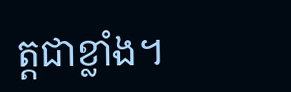ត្តជាខ្លាំង។